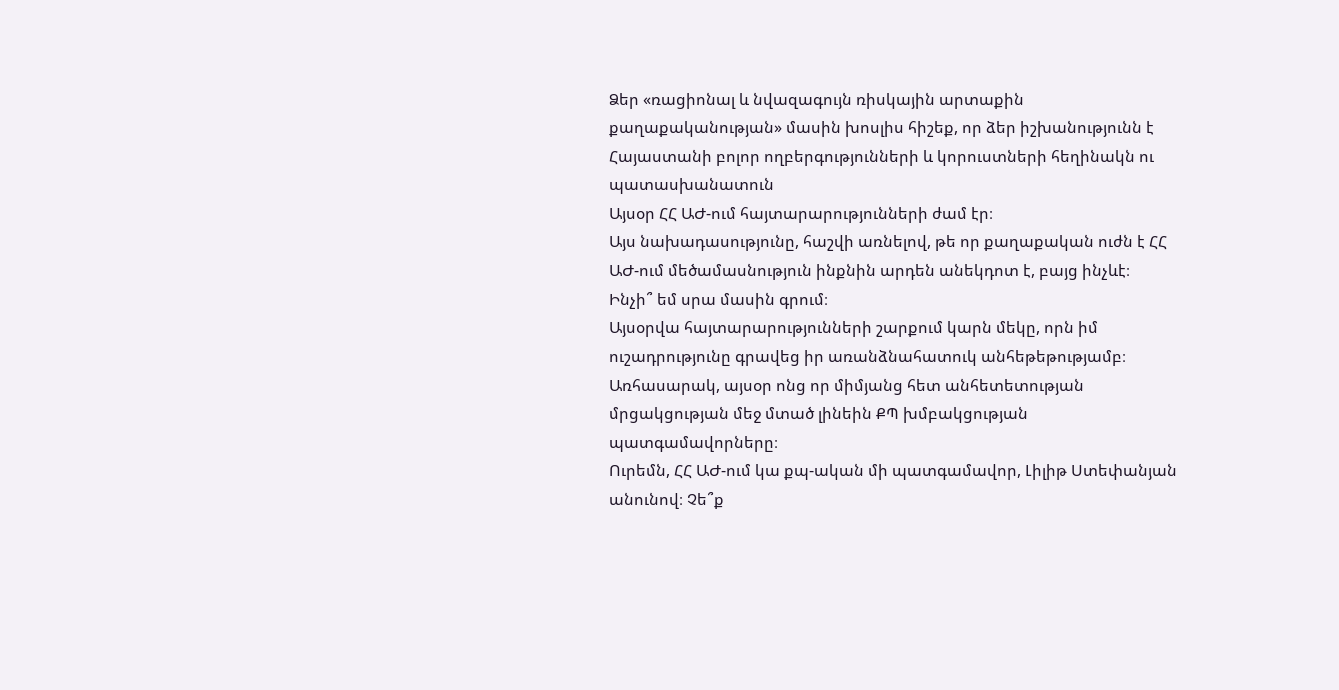Ձեր «ռացիոնալ և նվազագույն ռիսկային արտաքին քաղաքականության» մասին խոսլիս հիշեք, որ ձեր իշխանությունն է Հայաստանի բոլոր ողբերգությունների և կորուստների հեղինակն ու պատասխանատուն
Այսօր ՀՀ ԱԺ-ում հայտարարությունների ժամ էր։
Այս նախադասությունը, հաշվի առնելով, թե որ քաղաքական ուժն է ՀՀ ԱԺ-ում մեծամասնություն ինքնին արդեն անեկդոտ է, բայց ինչևէ։
Ինչի՞ եմ սրա մասին գրում։
Այսօրվա հայտարարությունների շարքում կարն մեկը, որն իմ ուշադրությունը գրավեց իր առանձնահատուկ անհեթեթությամբ։ Առհասարակ, այսօր ոնց որ միմյանց հետ անհետետության մրցակցության մեջ մտած լինեին ՔՊ խմբակցության պատգամավորները։
Ուրեմն, ՀՀ ԱԺ-ում կա քպ-ական մի պատգամավոր, Լիլիթ Ստեփանյան անունով։ Չե՞ք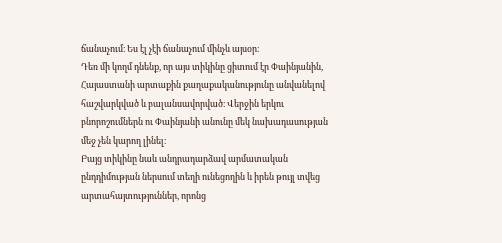ճանաչում։ Ես էլ չէի ճանաչում մինչև այսօր։
Դեռ մի կողմ դնենք, որ այս տիկինը ցիտում էր Փաինյանին, Հայաստանի արտաքին քաղաքականությունը անվանելով հաշվարկված և բալանսավորված։ Վերջին երկու բնորոշումներն ու Փաինյանի անունը մեկ նախադասության մեջ չեն կարող լինել։
Բայց տիկինը նաև անդրադարձավ արմատական ընդդիմության ներսում տեղի ունեցողին և իրեն թույլ տվեց արտահայտություններ, որոնց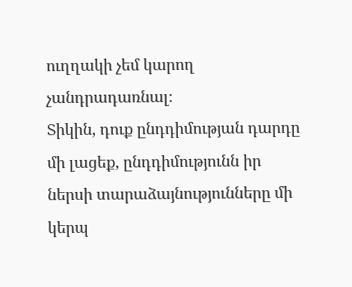ուղղակի չեմ կարող չանդրադառնալ։
Տիկին, դուք ընդդիմության դարդը մի լացեք, ընդդիմությունն իր ներսի տարաձայնությունները մի կերպ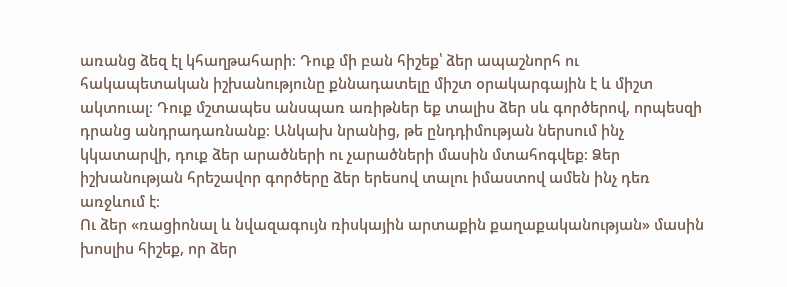առանց ձեզ էլ կհաղթահարի։ Դուք մի բան հիշեք՝ ձեր ապաշնորհ ու հակապետական իշխանությունը քննադատելը միշտ օրակարգային է և միշտ ակտուալ։ Դուք մշտապես անսպառ առիթներ եք տալիս ձեր սև գործերով, որպեսզի դրանց անդրադառնանք։ Անկախ նրանից, թե ընդդիմության ներսում ինչ կկատարվի, դուք ձեր արածների ու չարածների մասին մտահոգվեք։ Ձեր իշխանության հրեշավոր գործերը ձեր երեսով տալու իմաստով ամեն ինչ դեռ առջևում է։
Ու ձեր «ռացիոնալ և նվազագույն ռիսկային արտաքին քաղաքականության» մասին խոսլիս հիշեք, որ ձեր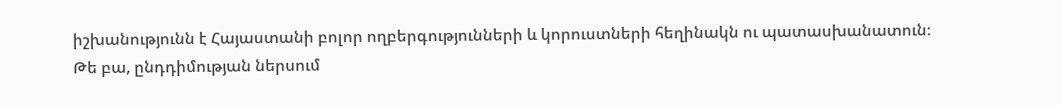իշխանությունն է Հայաստանի բոլոր ողբերգությունների և կորուստների հեղինակն ու պատասխանատուն։
Թե բա, ընդդիմության ներսում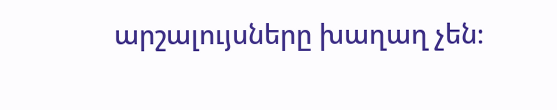արշալույսները խաղաղ չեն։